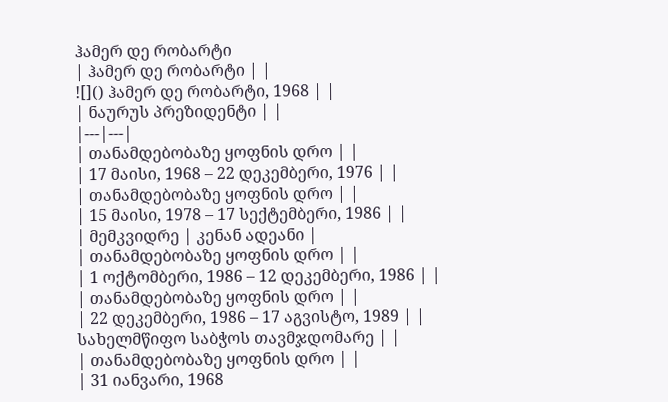ჰამერ დე რობარტი
| ჰამერ დე რობარტი | |
![]() ჰამერ დე რობარტი, 1968 | |
| ნაურუს პრეზიდენტი | |
|---|---|
| თანამდებობაზე ყოფნის დრო | |
| 17 მაისი, 1968 – 22 დეკემბერი, 1976 | |
| თანამდებობაზე ყოფნის დრო | |
| 15 მაისი, 1978 – 17 სექტემბერი, 1986 | |
| მემკვიდრე | კენან ადეანი |
| თანამდებობაზე ყოფნის დრო | |
| 1 ოქტომბერი, 1986 – 12 დეკემბერი, 1986 | |
| თანამდებობაზე ყოფნის დრო | |
| 22 დეკემბერი, 1986 – 17 აგვისტო, 1989 | |
სახელმწიფო საბჭოს თავმჯდომარე | |
| თანამდებობაზე ყოფნის დრო | |
| 31 იანვარი, 1968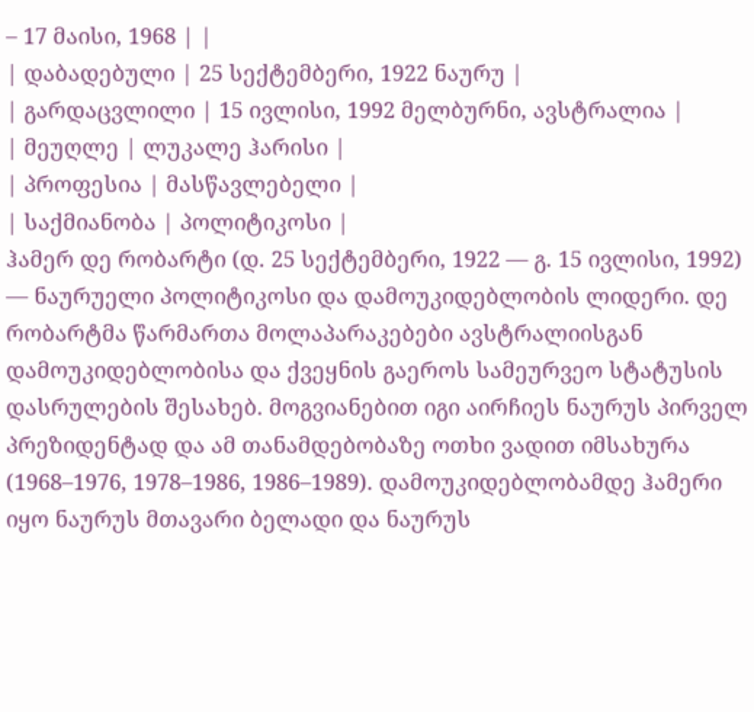– 17 მაისი, 1968 | |
| დაბადებული | 25 სექტემბერი, 1922 ნაურუ |
| გარდაცვლილი | 15 ივლისი, 1992 მელბურნი, ავსტრალია |
| მეუღლე | ლუკალე ჰარისი |
| პროფესია | მასწავლებელი |
| საქმიანობა | პოლიტიკოსი |
ჰამერ დე რობარტი (დ. 25 სექტემბერი, 1922 — გ. 15 ივლისი, 1992) — ნაურუელი პოლიტიკოსი და დამოუკიდებლობის ლიდერი. დე რობარტმა წარმართა მოლაპარაკებები ავსტრალიისგან დამოუკიდებლობისა და ქვეყნის გაეროს სამეურვეო სტატუსის დასრულების შესახებ. მოგვიანებით იგი აირჩიეს ნაურუს პირველ პრეზიდენტად და ამ თანამდებობაზე ოთხი ვადით იმსახურა (1968–1976, 1978–1986, 1986–1989). დამოუკიდებლობამდე ჰამერი იყო ნაურუს მთავარი ბელადი და ნაურუს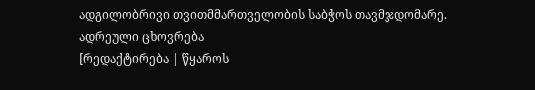ადგილობრივი თვითმმართველობის საბჭოს თავმჯდომარე.
ადრეული ცხოვრება
[რედაქტირება | წყაროს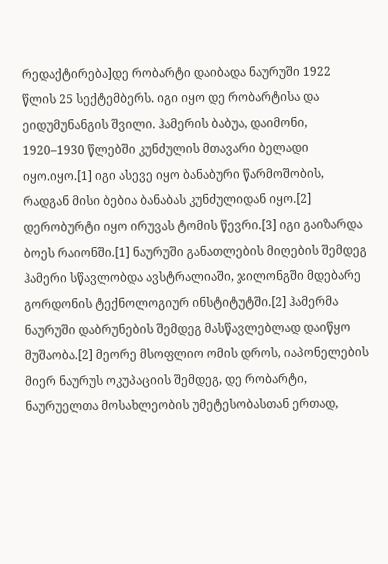რედაქტირება]დე რობარტი დაიბადა ნაურუში 1922 წლის 25 სექტემბერს. იგი იყო დე რობარტისა და ეიდუმუნანგის შვილი. ჰამერის ბაბუა, დაიმონი, 1920–1930 წლებში კუნძულის მთავარი ბელადი იყო.იყო.[1] იგი ასევე იყო ბანაბური წარმოშობის, რადგან მისი ბებია ბანაბას კუნძულიდან იყო.[2] დერობურტი იყო ირუვას ტომის წევრი.[3] იგი გაიზარდა ბოეს რაიონში.[1] ნაურუში განათლების მიღების შემდეგ ჰამერი სწავლობდა ავსტრალიაში, ჯილონგში მდებარე გორდონის ტექნოლოგიურ ინსტიტუტში.[2] ჰამერმა ნაურუში დაბრუნების შემდეგ მასწავლებლად დაიწყო მუშაობა.[2] მეორე მსოფლიო ომის დროს, იაპონელების მიერ ნაურუს ოკუპაციის შემდეგ, დე რობარტი, ნაურუელთა მოსახლეობის უმეტესობასთან ერთად,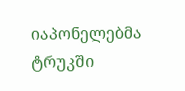იაპონელებმა ტრუკში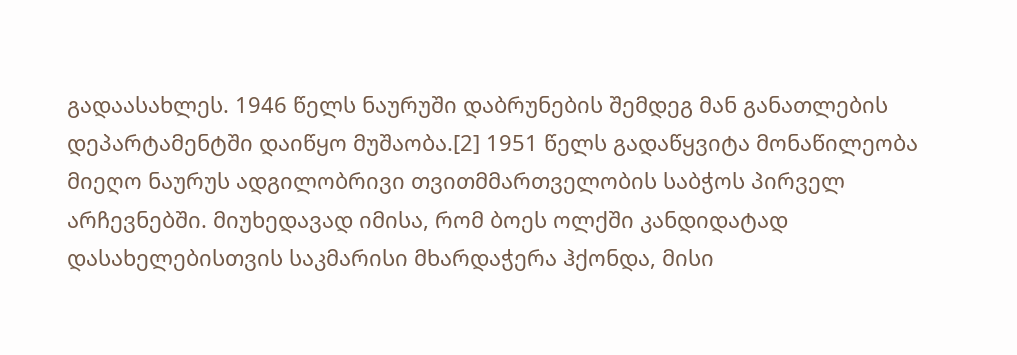გადაასახლეს. 1946 წელს ნაურუში დაბრუნების შემდეგ მან განათლების დეპარტამენტში დაიწყო მუშაობა.[2] 1951 წელს გადაწყვიტა მონაწილეობა მიეღო ნაურუს ადგილობრივი თვითმმართველობის საბჭოს პირველ არჩევნებში. მიუხედავად იმისა, რომ ბოეს ოლქში კანდიდატად დასახელებისთვის საკმარისი მხარდაჭერა ჰქონდა, მისი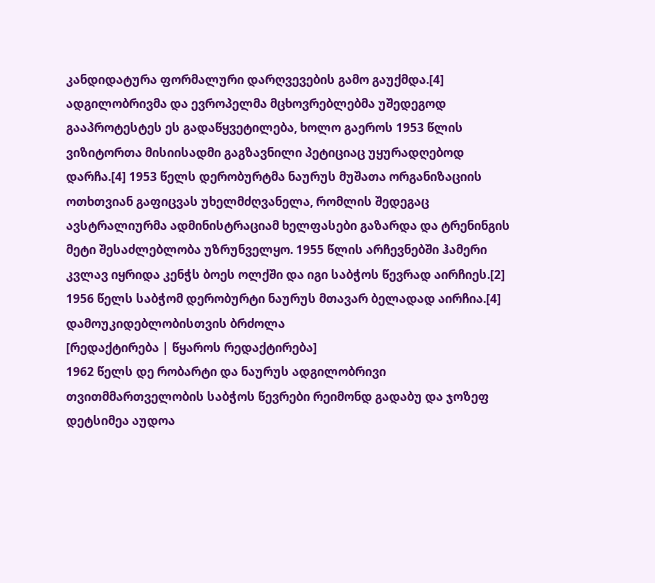კანდიდატურა ფორმალური დარღვევების გამო გაუქმდა.[4] ადგილობრივმა და ევროპელმა მცხოვრებლებმა უშედეგოდ გააპროტესტეს ეს გადაწყვეტილება, ხოლო გაეროს 1953 წლის ვიზიტორთა მისიისადმი გაგზავნილი პეტიციაც უყურადღებოდ დარჩა.[4] 1953 წელს დერობურტმა ნაურუს მუშათა ორგანიზაციის ოთხთვიან გაფიცვას უხელმძღვანელა, რომლის შედეგაც ავსტრალიურმა ადმინისტრაციამ ხელფასები გაზარდა და ტრენინგის მეტი შესაძლებლობა უზრუნველყო. 1955 წლის არჩევნებში ჰამერი კვლავ იყრიდა კენჭს ბოეს ოლქში და იგი საბჭოს წევრად აირჩიეს.[2] 1956 წელს საბჭომ დერობურტი ნაურუს მთავარ ბელადად აირჩია.[4]
დამოუკიდებლობისთვის ბრძოლა
[რედაქტირება | წყაროს რედაქტირება]
1962 წელს დე რობარტი და ნაურუს ადგილობრივი თვითმმართველობის საბჭოს წევრები რეიმონდ გადაბუ და ჯოზეფ დეტსიმეა აუდოა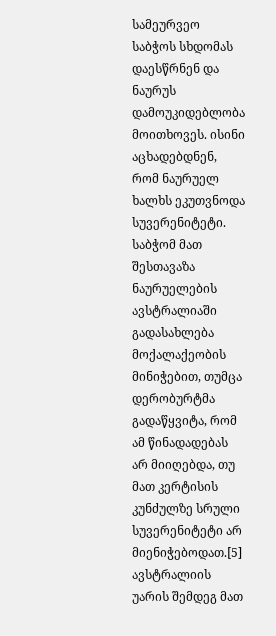სამეურვეო საბჭოს სხდომას დაესწრნენ და ნაურუს დამოუკიდებლობა მოითხოვეს. ისინი აცხადებდნენ, რომ ნაურუელ ხალხს ეკუთვნოდა სუვერენიტეტი. საბჭომ მათ შესთავაზა ნაურუელების ავსტრალიაში გადასახლება მოქალაქეობის მინიჭებით, თუმცა დერობურტმა გადაწყვიტა, რომ ამ წინადადებას არ მიიღებდა, თუ მათ კერტისის კუნძულზე სრული სუვერენიტეტი არ მიენიჭებოდათ.[5] ავსტრალიის უარის შემდეგ მათ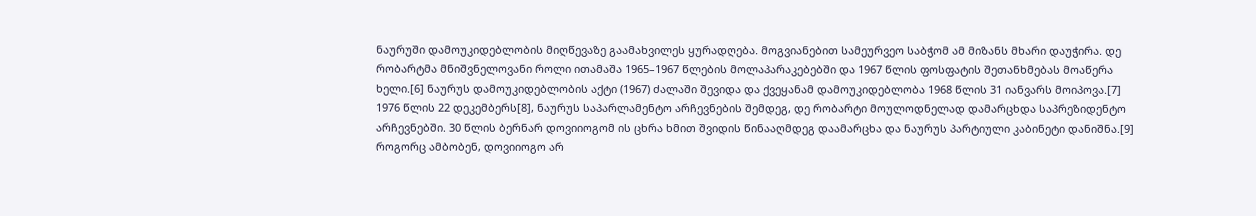ნაურუში დამოუკიდებლობის მიღწევაზე გაამახვილეს ყურადღება. მოგვიანებით სამეურვეო საბჭომ ამ მიზანს მხარი დაუჭირა. დე რობარტმა მნიშვნელოვანი როლი ითამაშა 1965–1967 წლების მოლაპარაკებებში და 1967 წლის ფოსფატის შეთანხმებას მოაწერა ხელი.[6] ნაურუს დამოუკიდებლობის აქტი (1967) ძალაში შევიდა და ქვეყანამ დამოუკიდებლობა 1968 წლის 31 იანვარს მოიპოვა.[7]
1976 წლის 22 დეკემბერს[8], ნაურუს საპარლამენტო არჩევნების შემდეგ, დე რობარტი მოულოდნელად დამარცხდა საპრეზიდენტო არჩევნებში. 30 წლის ბერნარ დოვიიოგომ ის ცხრა ხმით შვიდის წინააღმდეგ დაამარცხა და ნაურუს პარტიული კაბინეტი დანიშნა.[9] როგორც ამბობენ, დოვიიოგო არ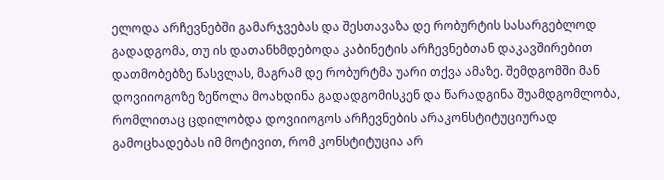ელოდა არჩევნებში გამარჯვებას და შესთავაზა დე რობურტის სასარგებლოდ გადადგომა, თუ ის დათანხმდებოდა კაბინეტის არჩევნებთან დაკავშირებით დათმობებზე წასვლას, მაგრამ დე რობურტმა უარი თქვა ამაზე. შემდგომში მან დოვიიოგოზე ზეწოლა მოახდინა გადადგომისკენ და წარადგინა შუამდგომლობა, რომლითაც ცდილობდა დოვიიოგოს არჩევნების არაკონსტიტუციურად გამოცხადებას იმ მოტივით, რომ კონსტიტუცია არ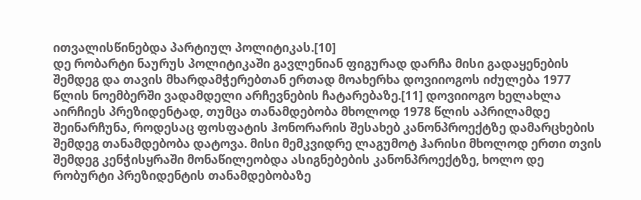ითვალისწინებდა პარტიულ პოლიტიკას.[10]
დე რობარტი ნაურუს პოლიტიკაში გავლენიან ფიგურად დარჩა მისი გადაყენების შემდეგ და თავის მხარდამჭერებთან ერთად მოახერხა დოვიიოგოს იძულება 1977 წლის ნოემბერში ვადამდელი არჩევნების ჩატარებაზე.[11] დოვიიოგო ხელახლა აირჩიეს პრეზიდენტად, თუმცა თანამდებობა მხოლოდ 1978 წლის აპრილამდე შეინარჩუნა, როდესაც ფოსფატის ჰონორარის შესახებ კანონპროექტზე დამარცხების შემდეგ თანამდებობა დატოვა. მისი მემკვიდრე ლაგუმოტ ჰარისი მხოლოდ ერთი თვის შემდეგ კენჭისყრაში მონაწილეობდა ასიგნებების კანონპროექტზე, ხოლო დე რობურტი პრეზიდენტის თანამდებობაზე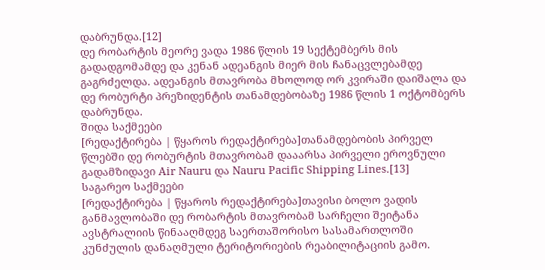დაბრუნდა.[12]
დე რობარტის მეორე ვადა 1986 წლის 19 სექტემბერს მის გადადგომამდე და კენან ადეანგის მიერ მის ჩანაცვლებამდე გაგრძელდა. ადეანგის მთავრობა მხოლოდ ორ კვირაში დაიშალა და დე რობურტი პრეზიდენტის თანამდებობაზე 1986 წლის 1 ოქტომბერს დაბრუნდა.
შიდა საქმეები
[რედაქტირება | წყაროს რედაქტირება]თანამდებობის პირველ წლებში დე რობურტის მთავრობამ დააარსა პირველი ეროვნული გადამზიდავი Air Nauru და Nauru Pacific Shipping Lines.[13]
საგარეო საქმეები
[რედაქტირება | წყაროს რედაქტირება]თავისი ბოლო ვადის განმავლობაში დე რობარტის მთავრობამ სარჩელი შეიტანა ავსტრალიის წინააღმდეგ საერთაშორისო სასამართლოში კუნძულის დანაღმული ტერიტორიების რეაბილიტაციის გამო.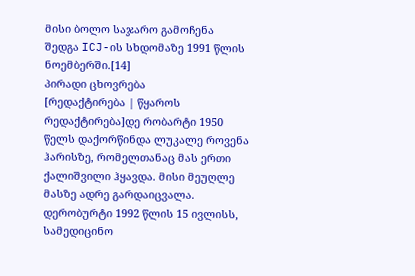მისი ბოლო საჯარო გამოჩენა შედგა ICJ-ის სხდომაზე 1991 წლის ნოემბერში.[14]
პირადი ცხოვრება
[რედაქტირება | წყაროს რედაქტირება]დე რობარტი 1950 წელს დაქორწინდა ლუკალე როვენა ჰარისზე, რომელთანაც მას ერთი ქალიშვილი ჰყავდა. მისი მეუღლე მასზე ადრე გარდაიცვალა. დერობურტი 1992 წლის 15 ივლისს, სამედიცინო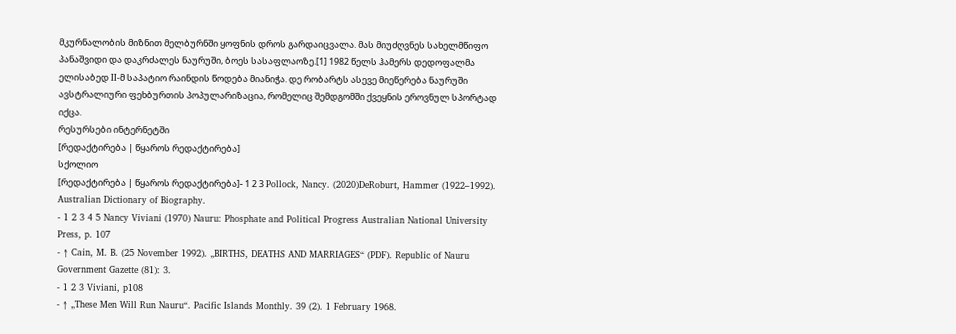მკურნალობის მიზნით მელბურნში ყოფნის დროს გარდაიცვალა. მას მიუძღვნეს სახელმწიფო პანაშვიდი და დაკრძალეს ნაურუში, ბოეს სასაფლაოზე.[1] 1982 წელს ჰამერს დედოფალმა ელისაბედ II-მ საპატიო რაინდის წოდება მიანიჭა. დე რობარტს ასევე მიეწერება ნაურუში ავსტრალიური ფეხბურთის პოპულარიზაცია, რომელიც შემდგომში ქვეყნის ეროვნულ სპორტად იქცა.
რესურსები ინტერნეტში
[რედაქტირება | წყაროს რედაქტირება]
სქოლიო
[რედაქტირება | წყაროს რედაქტირება]- 1 2 3 Pollock, Nancy. (2020)DeRoburt, Hammer (1922–1992). Australian Dictionary of Biography.
- 1 2 3 4 5 Nancy Viviani (1970) Nauru: Phosphate and Political Progress Australian National University Press, p. 107
- ↑ Cain, M. B. (25 November 1992). „BIRTHS, DEATHS AND MARRIAGES“ (PDF). Republic of Nauru Government Gazette (81): 3.
- 1 2 3 Viviani, p108
- ↑ „These Men Will Run Nauru“. Pacific Islands Monthly. 39 (2). 1 February 1968.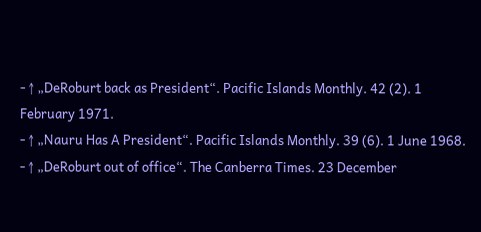- ↑ „DeRoburt back as President“. Pacific Islands Monthly. 42 (2). 1 February 1971.
- ↑ „Nauru Has A President“. Pacific Islands Monthly. 39 (6). 1 June 1968.
- ↑ „DeRoburt out of office“. The Canberra Times. 23 December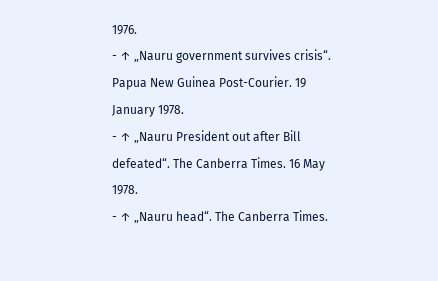1976.
- ↑ „Nauru government survives crisis“. Papua New Guinea Post-Courier. 19 January 1978.
- ↑ „Nauru President out after Bill defeated“. The Canberra Times. 16 May 1978.
- ↑ „Nauru head“. The Canberra Times.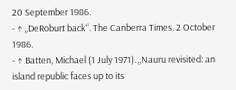20 September 1986.
- ↑ „DeRoburt back“. The Canberra Times. 2 October 1986.
- ↑ Batten, Michael (1 July 1971). „Nauru revisited: an island republic faces up to its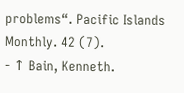problems“. Pacific Islands Monthly. 42 (7).
- ↑ Bain, Kenneth.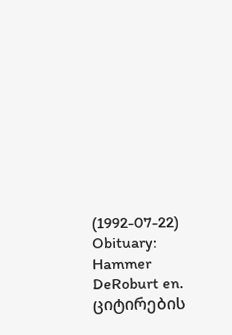(1992-07-22) Obituary: Hammer DeRoburt en. ციტირების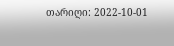თარიღი: 2022-10-01